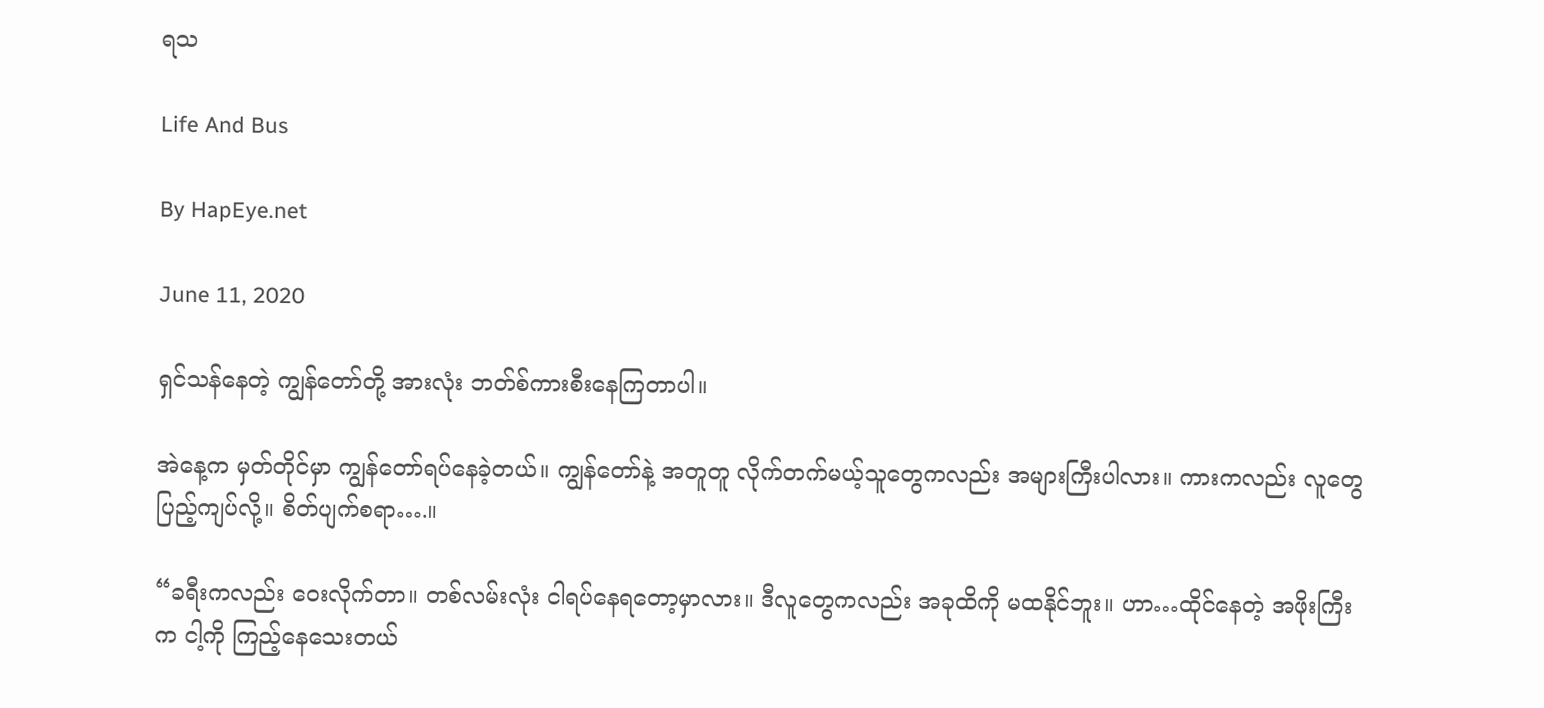ရသ

Life And Bus

By HapEye.net

June 11, 2020

ရှင်သန်နေတဲ့ ကျွန်တော်တို့ အားလုံး ဘတ်စ်ကားစီးနေကြတာပါ။

အဲနေ့က မှတ်တိုင်မှာ ကျွန်တော်ရပ်နေခဲ့တယ်။ ကျွန်တော်နဲ့ အတူတူ လိုက်တက်မယ့်သူတွေကလည်း အများကြီးပါလား။ ကားကလည်း လူတွေ ပြည့်ကျပ်လို့။ စိတ်ပျက်စရာ….။

“ခရီးကလည်း ဝေးလိုက်တာ။ တစ်လမ်းလုံး ငါရပ်နေရတော့မှာလား။ ဒီလူတွေကလည်း အခုထိကို မထနိုင်ဘူး။ ဟာ…ထိုင်နေတဲ့ အဖိုးကြီးက ငါ့ကို ကြည့်နေသေးတယ်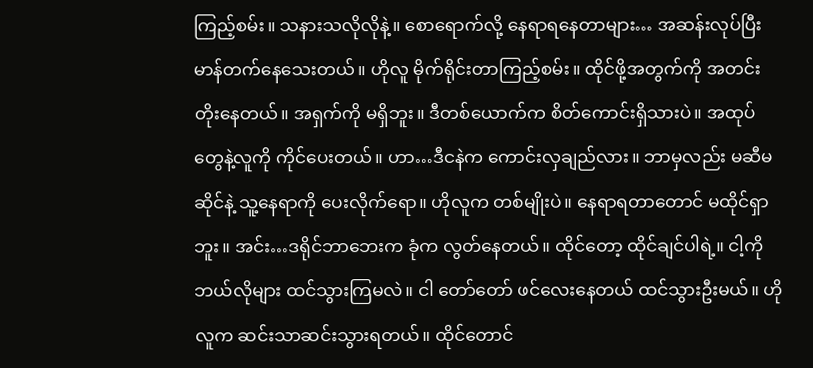ကြည့်စမ်း။ သနားသလိုလိုနဲ့။ စောရောက်လို့ နေရာရနေတာများ… အဆန်းလုပ်ပြီး မာန်တက်နေသေးတယ်။ ဟိုလူ မိုက်ရိုင်းတာကြည့်စမ်း။ ထိုင်ဖို့အတွက်ကို အတင်းတိုးနေတယ်။ အရှက်ကို မရှိဘူး။ ဒီတစ်ယောက်က စိတ်ကောင်းရှိသားပဲ။ အထုပ်တွေနဲ့လူကို ကိုင်ပေးတယ်။ ဟာ…ဒီငနဲက ကောင်းလှချည်လား။ ဘာမှလည်း မဆီမဆိုင်နဲ့ သူ့နေရာကို ပေးလိုက်ရော။ ဟိုလူက တစ်မျိုးပဲ။ နေရာရတာတောင် မထိုင်ရှာဘူး။ အင်း…ဒရိုင်ဘာဘေးက ခုံက လွတ်နေတယ်။ ထိုင်တော့ ထိုင်ချင်ပါရဲ့။ ငါ့ကို ဘယ်လိုများ ထင်သွားကြမလဲ။ ငါ တော်တော် ဖင်လေးနေတယ် ထင်သွားဦးမယ်။ ဟိုလူက ဆင်းသာဆင်းသွားရတယ်။ ထိုင်တောင်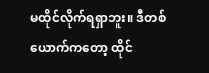မထိုင်လိုက်ရရှာဘူး။ ဒီတစ်ယောက်ကတော့ ထိုင်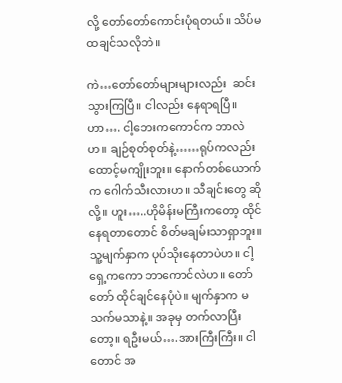လို့ တော်တော်ကောင်းပုံရတယ်။ သိပ်မထချင်သလိုဘဲ။

ကဲ…တော်တော်များများလည်း  ဆင်းသွားကြပြီ။ ငါလည်း နေရာရပြီ။ ဟာ…. ငါ့ဘေးကကောင်က ဘာလဲဟ။ ချဉ်စုတ်စုတ်နဲ့……ရုပ်ကလည်းထောင့်မကျိုးဘူး။ နောက်တစ်ယောက်က ဂေါက်သီးလားဟ။ သီချင်းတွေ ဆိုလို့။ ဟူး…..ဟိုမိန်းမကြီးကတော့ ထိုင်နေရတာတောင် စိတ်မချမ်းသာရှာဘူး။ သူ့မျက်နှာက ပုပ်သိုးနေတာပဲဟ။ ငါ့ရှေ့ကကော ဘာကောင်လဲဟ။ တော်တော် ထိုင်ချင်နေပုံပဲ။ မျက်နှာက မသက်မသာနဲ့။ အခုမှ တက်လာပြီးတော့။ ရဦးမယ်….အားကြီးကြီး။ ငါတောင် အ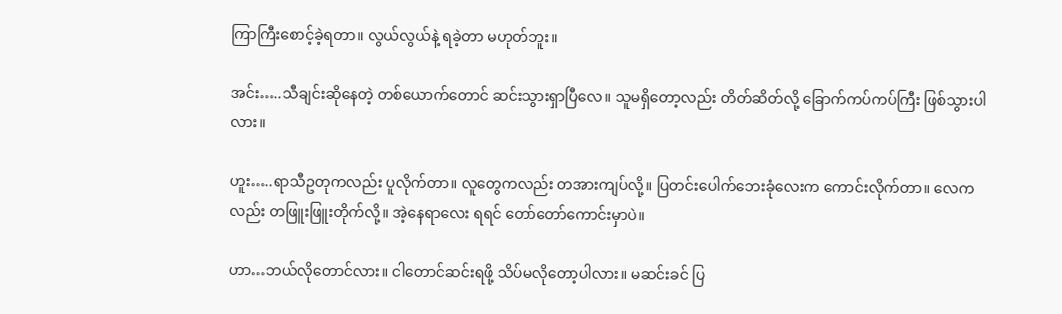ကြာကြီးစောင့်ခဲ့ရတာ။ လွယ်လွယ်နဲ့ ရခဲ့တာ မဟုတ်ဘူး။

အင်း…..သီချင်းဆိုနေတဲ့ တစ်ယောက်တောင် ဆင်းသွားရှာပြီလေ။ သူမရှိတော့လည်း တိတ်ဆိတ်လို့ ခြောက်ကပ်ကပ်ကြီး ဖြစ်သွားပါလား။

ဟူး…..ရာသီဥတုကလည်း ပူလိုက်တာ။ လူတွေကလည်း တအားကျပ်လို့။ ပြတင်းပေါက်ဘေးခုံလေးက ကောင်းလိုက်တာ။ လေကလည်း တဖြူးဖြူးတိုက်လို့။ အဲ့နေရာလေး ရရင် တော်တော်ကောင်းမှာပဲ။

ဟာ…ဘယ်လိုတောင်လား။ ငါတောင်ဆင်းရဖို့ သိပ်မလိုတော့ပါလား။ မဆင်းခင် ပြ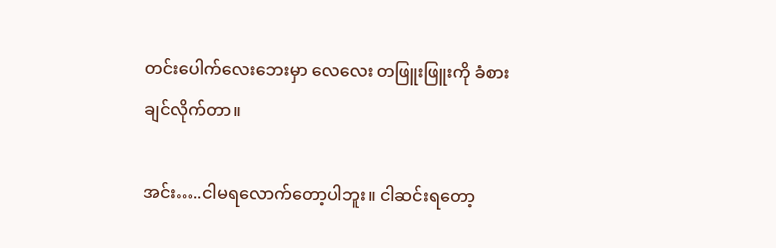တင်းပေါက်လေးဘေးမှာ လေလေး တဖြူးဖြူးကို ခံစားချင်လိုက်တာ။

အင်း…..ငါမရလောက်တော့ပါဘူး။ ငါဆင်းရတော့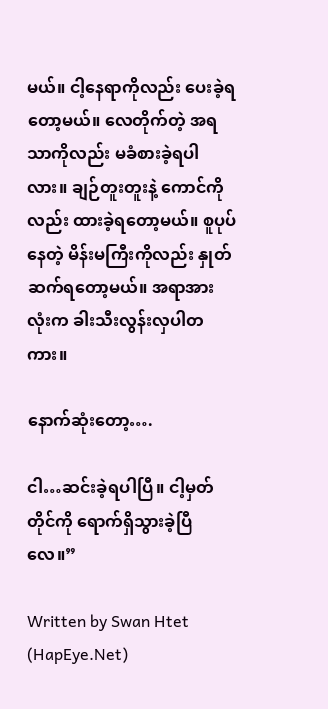မယ်။ ငါ့နေရာကိုလည်း ပေးခဲ့ရတော့မယ်။ လေတိုက်တဲ့ အရသာကိုလည်း မခံစားခဲ့ရပါလား။ ချဉ်တူးတူးနဲ့ ကောင်ကိုလည်း ထားခဲ့ရတော့မယ်။ စူပုပ်နေတဲ့ မိန်းမကြီးကိုလည်း နှုတ်ဆက်ရတော့မယ်။ အရာအားလုံးက ခါးသီးလွန်းလှပါတကား။

နောက်ဆုံးတော့….

ငါ…ဆင်းခဲ့ရပါပြီ။ ငါ့မှတ်တိုင်ကို ရောက်ရှိသွားခဲ့ပြီလေ။”

Written by Swan Htet (HapEye.Net)